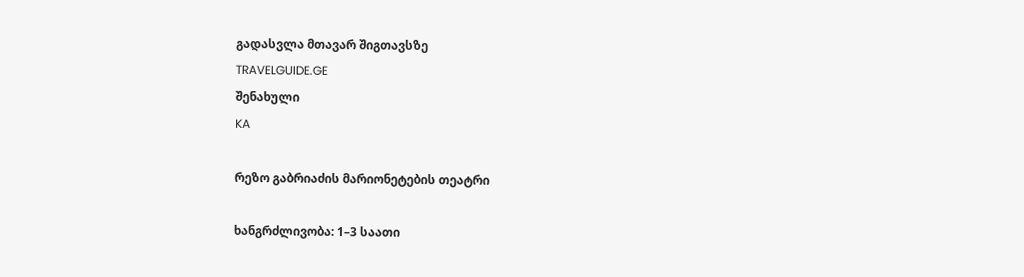გადასვლა მთავარ შიგთავსზე
TRAVELGUIDE.GE
შენახული
KA

რეზო გაბრიაძის მარიონეტების თეატრი

ხანგრძლივობა: 1–3 საათი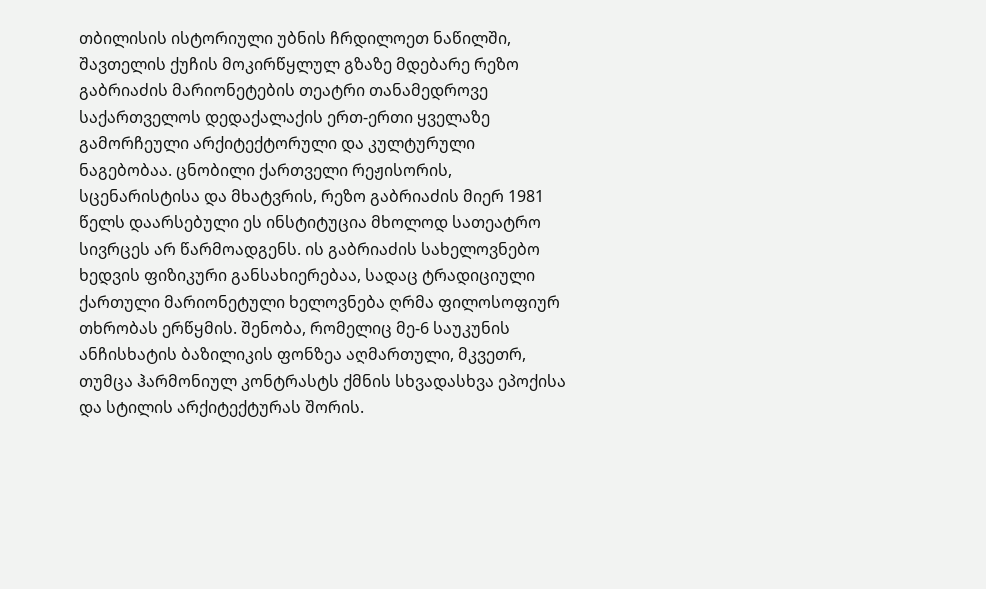თბილისის ისტორიული უბნის ჩრდილოეთ ნაწილში, შავთელის ქუჩის მოკირწყლულ გზაზე მდებარე რეზო გაბრიაძის მარიონეტების თეატრი თანამედროვე საქართველოს დედაქალაქის ერთ-ერთი ყველაზე გამორჩეული არქიტექტორული და კულტურული ნაგებობაა. ცნობილი ქართველი რეჟისორის, სცენარისტისა და მხატვრის, რეზო გაბრიაძის მიერ 1981 წელს დაარსებული ეს ინსტიტუცია მხოლოდ სათეატრო სივრცეს არ წარმოადგენს. ის გაბრიაძის სახელოვნებო ხედვის ფიზიკური განსახიერებაა, სადაც ტრადიციული ქართული მარიონეტული ხელოვნება ღრმა ფილოსოფიურ თხრობას ერწყმის. შენობა, რომელიც მე-6 საუკუნის ანჩისხატის ბაზილიკის ფონზეა აღმართული, მკვეთრ, თუმცა ჰარმონიულ კონტრასტს ქმნის სხვადასხვა ეპოქისა და სტილის არქიტექტურას შორის.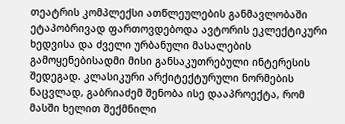თეატრის კომპლექსი ათწლეულების განმავლობაში ეტაპობრივად ფართოვდებოდა ავტორის ეკლექტიკური ხედვისა და ძველი ურბანული მასალების გამოყენებისადმი მისი განსაკუთრებული ინტერესის შედეგად. კლასიკური არქიტექტურული ნორმების ნაცვლად, გაბრიაძემ შენობა ისე დააპროექტა, რომ მასში ხელით შექმნილი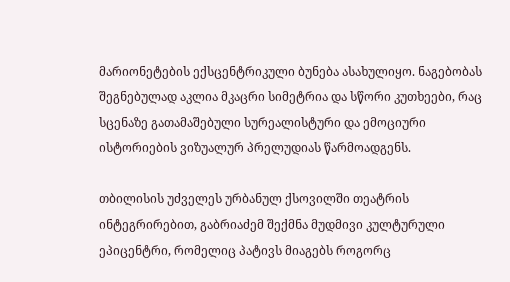მარიონეტების ექსცენტრიკული ბუნება ასახულიყო. ნაგებობას შეგნებულად აკლია მკაცრი სიმეტრია და სწორი კუთხეები, რაც სცენაზე გათამაშებული სურეალისტური და ემოციური ისტორიების ვიზუალურ პრელუდიას წარმოადგენს.

თბილისის უძველეს ურბანულ ქსოვილში თეატრის ინტეგრირებით, გაბრიაძემ შექმნა მუდმივი კულტურული ეპიცენტრი, რომელიც პატივს მიაგებს როგორც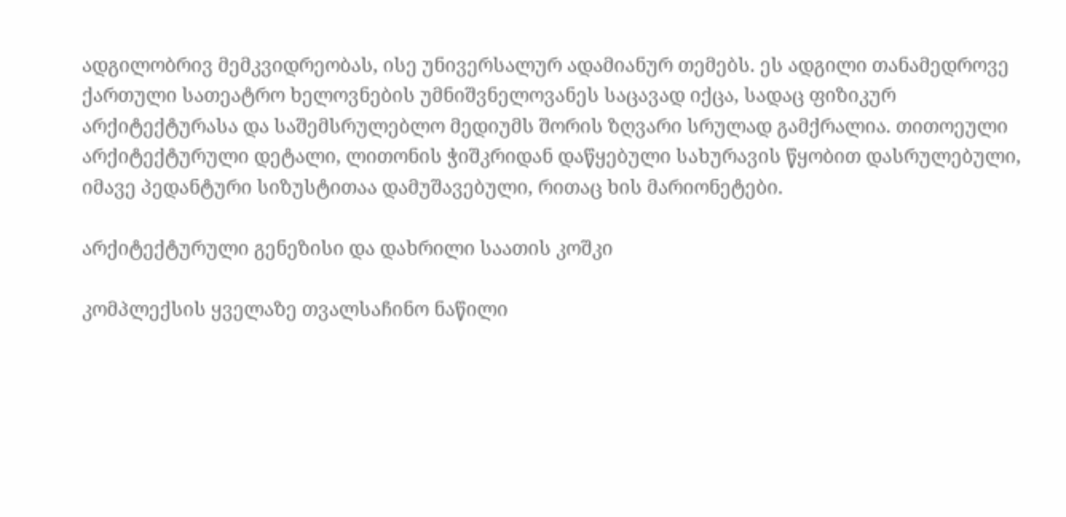ადგილობრივ მემკვიდრეობას, ისე უნივერსალურ ადამიანურ თემებს. ეს ადგილი თანამედროვე ქართული სათეატრო ხელოვნების უმნიშვნელოვანეს საცავად იქცა, სადაც ფიზიკურ არქიტექტურასა და საშემსრულებლო მედიუმს შორის ზღვარი სრულად გამქრალია. თითოეული არქიტექტურული დეტალი, ლითონის ჭიშკრიდან დაწყებული სახურავის წყობით დასრულებული, იმავე პედანტური სიზუსტითაა დამუშავებული, რითაც ხის მარიონეტები.

არქიტექტურული გენეზისი და დახრილი საათის კოშკი

კომპლექსის ყველაზე თვალსაჩინო ნაწილი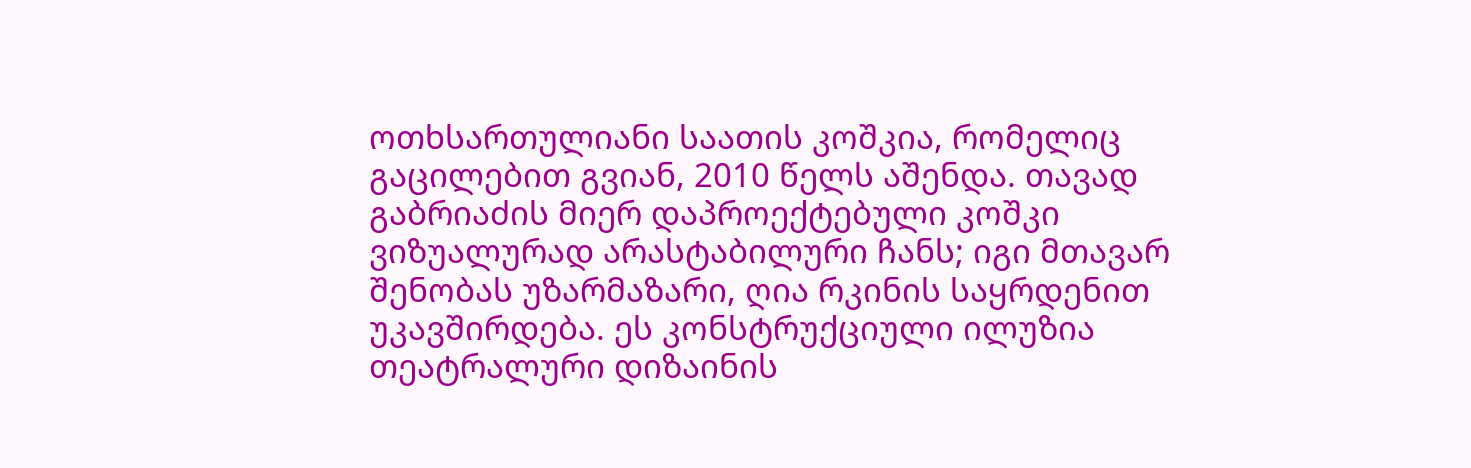ოთხსართულიანი საათის კოშკია, რომელიც გაცილებით გვიან, 2010 წელს აშენდა. თავად გაბრიაძის მიერ დაპროექტებული კოშკი ვიზუალურად არასტაბილური ჩანს; იგი მთავარ შენობას უზარმაზარი, ღია რკინის საყრდენით უკავშირდება. ეს კონსტრუქციული ილუზია თეატრალური დიზაინის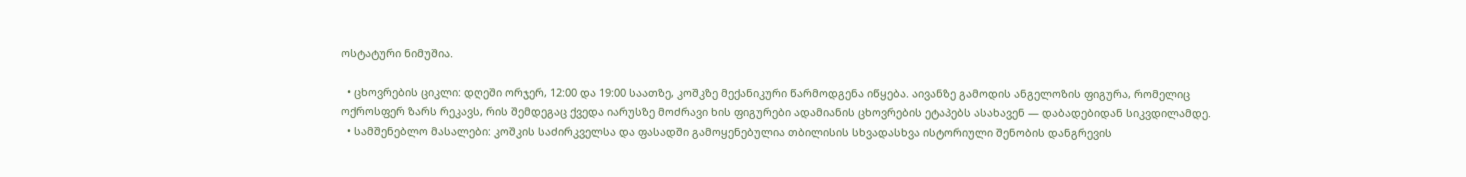ოსტატური ნიმუშია.

  • ცხოვრების ციკლი: დღეში ორჯერ, 12:00 და 19:00 საათზე, კოშკზე მექანიკური წარმოდგენა იწყება. აივანზე გამოდის ანგელოზის ფიგურა, რომელიც ოქროსფერ ზარს რეკავს, რის შემდეგაც ქვედა იარუსზე მოძრავი ხის ფიგურები ადამიანის ცხოვრების ეტაპებს ასახავენ — დაბადებიდან სიკვდილამდე.
  • სამშენებლო მასალები: კოშკის საძირკველსა და ფასადში გამოყენებულია თბილისის სხვადასხვა ისტორიული შენობის დანგრევის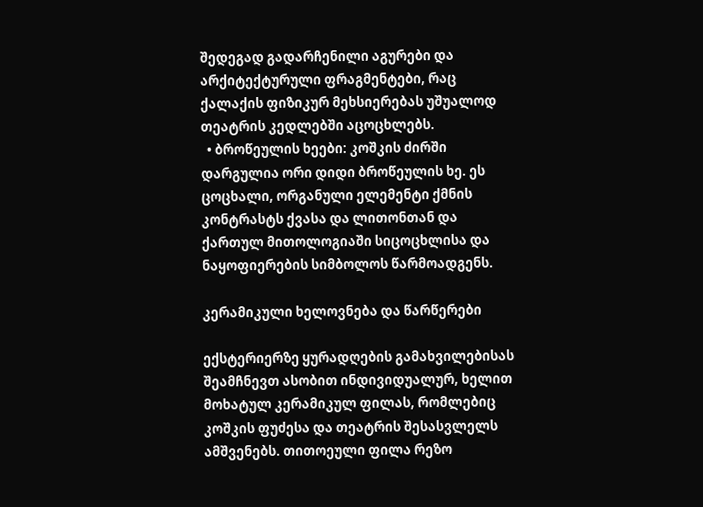შედეგად გადარჩენილი აგურები და არქიტექტურული ფრაგმენტები, რაც ქალაქის ფიზიკურ მეხსიერებას უშუალოდ თეატრის კედლებში აცოცხლებს.
  • ბროწეულის ხეები: კოშკის ძირში დარგულია ორი დიდი ბროწეულის ხე. ეს ცოცხალი, ორგანული ელემენტი ქმნის კონტრასტს ქვასა და ლითონთან და ქართულ მითოლოგიაში სიცოცხლისა და ნაყოფიერების სიმბოლოს წარმოადგენს.

კერამიკული ხელოვნება და წარწერები

ექსტერიერზე ყურადღების გამახვილებისას შეამჩნევთ ასობით ინდივიდუალურ, ხელით მოხატულ კერამიკულ ფილას, რომლებიც კოშკის ფუძესა და თეატრის შესასვლელს ამშვენებს. თითოეული ფილა რეზო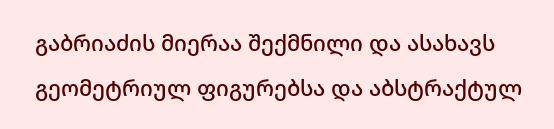გაბრიაძის მიერაა შექმნილი და ასახავს გეომეტრიულ ფიგურებსა და აბსტრაქტულ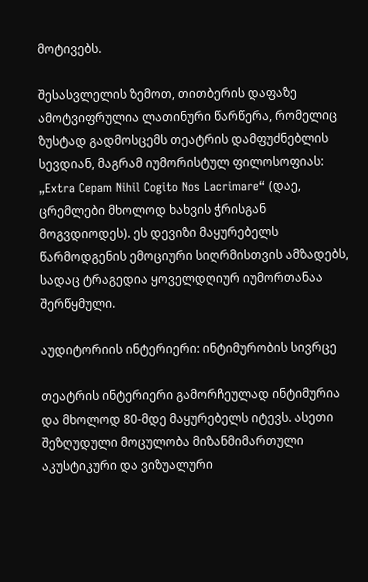მოტივებს.

შესასვლელის ზემოთ, თითბერის დაფაზე ამოტვიფრულია ლათინური წარწერა, რომელიც ზუსტად გადმოსცემს თეატრის დამფუძნებლის სევდიან, მაგრამ იუმორისტულ ფილოსოფიას: „Extra Cepam Nihil Cogito Nos Lacrimare“ (დაე, ცრემლები მხოლოდ ხახვის ჭრისგან მოგვდიოდეს). ეს დევიზი მაყურებელს წარმოდგენის ემოციური სიღრმისთვის ამზადებს, სადაც ტრაგედია ყოველდღიურ იუმორთანაა შერწყმული.

აუდიტორიის ინტერიერი: ინტიმურობის სივრცე

თეატრის ინტერიერი გამორჩეულად ინტიმურია და მხოლოდ 80-მდე მაყურებელს იტევს. ასეთი შეზღუდული მოცულობა მიზანმიმართული აკუსტიკური და ვიზუალური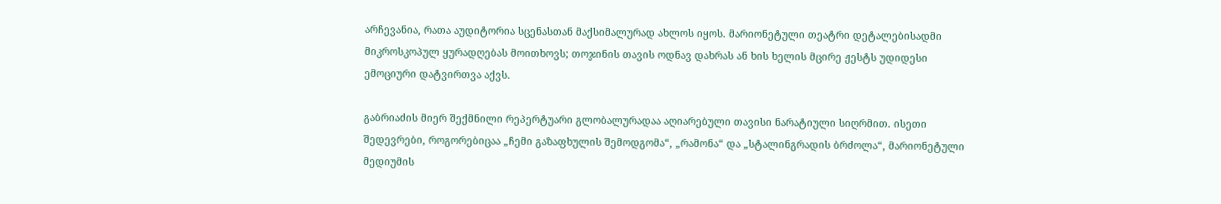არჩევანია, რათა აუდიტორია სცენასთან მაქსიმალურად ახლოს იყოს. მარიონეტული თეატრი დეტალებისადმი მიკროსკოპულ ყურადღებას მოითხოვს; თოჯინის თავის ოდნავ დახრას ან ხის ხელის მცირე ჟესტს უდიდესი ემოციური დატვირთვა აქვს.

გაბრიაძის მიერ შექმნილი რეპერტუარი გლობალურადაა აღიარებული თავისი ნარატიული სიღრმით. ისეთი შედევრები, როგორებიცაა „ჩემი გაზაფხულის შემოდგომა“, „რამონა“ და „სტალინგრადის ბრძოლა“, მარიონეტული მედიუმის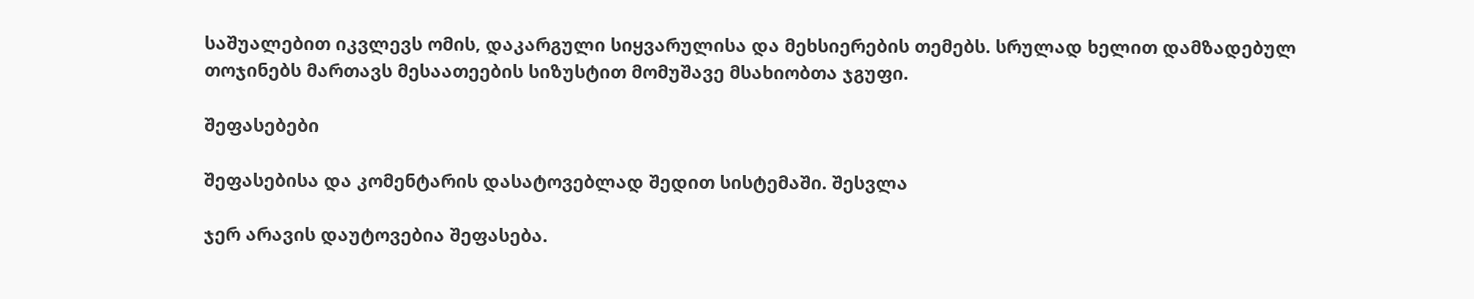საშუალებით იკვლევს ომის, დაკარგული სიყვარულისა და მეხსიერების თემებს. სრულად ხელით დამზადებულ თოჯინებს მართავს მესაათეების სიზუსტით მომუშავე მსახიობთა ჯგუფი.

შეფასებები

შეფასებისა და კომენტარის დასატოვებლად შედით სისტემაში. შესვლა

ჯერ არავის დაუტოვებია შეფასება.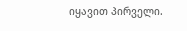იყავით პირველი.